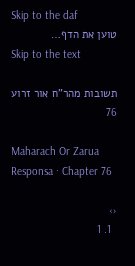Skip to the daf
טוען את הדף…
Skip to the text

תשובות מהר"ח אור זרוע 76

Maharach Or Zarua Responsa · Chapter 76

‹›
  1. 1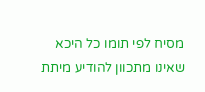מסיח לפי תומו כל היכא שאינו מתכוון להודיע מיתת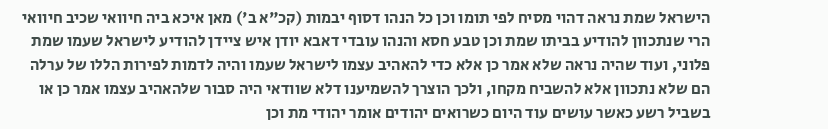הישראל שמת נראה דהוי מסיח לפי תומו וכן כל הנהו דסוף יבמות (קכ"א ב') מאן איכא ביה חיוואי שכיב חיוואי הרי שנתכוון להודיע בביתו שמת וכן טבע חסא והנהו עובדי דאבא יודן איש ציידן להודיע לישראל שעמו שמת פלוני, ועוד שהיה נראה שלא אמר כן אלא כדי להאהיב עצמו לישראל שעמו והיה לדמות לפירות הללו של ערלה הם שלא נתכוון אלא להשביח מקחו, ולכך הוצרך להשמיענו דלא שוודאי היה סבור שלהאהיב עצמו אמר כן או בשביל רשע כאשר עושים עוד היום כשרואים יהודים אומר יהודי מת וכן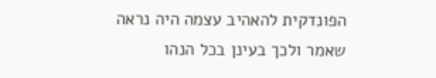הפונדקית להאהיב עצמה היה נראה שאמר ולכך בעינן בכל הנהו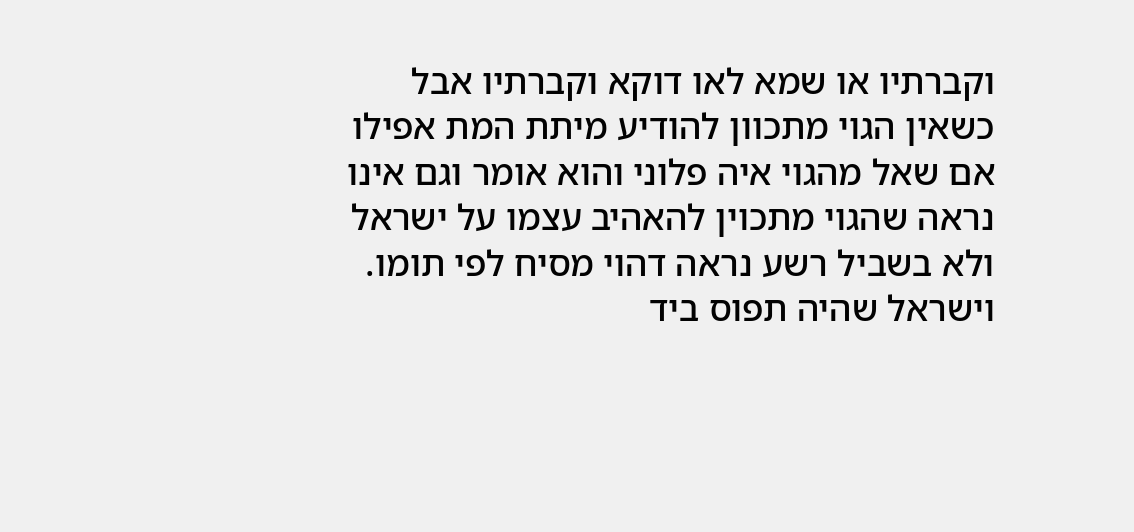וקברתיו או שמא לאו דוקא וקברתיו אבל כשאין הגוי מתכוון להודיע מיתת המת אפילו אם שאל מהגוי איה פלוני והוא אומר וגם אינו נראה שהגוי מתכוין להאהיב עצמו על ישראל ולא בשביל רשע נראה דהוי מסיח לפי תומו. וישראל שהיה תפוס ביד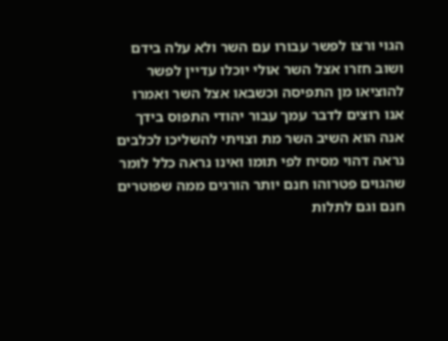הגוי ורצו לפשר עבורו עם השר ולא עלה בידם ושוב חזרו אצל השר אולי יוכלו עדיין לפשר להוציאו מן התפיסה וכשבאו אצל השר ואמרו אנו רוצים לדבר עמך עבור יהודי התפוס בידך אנה הוא השיב השר מת וצויתי להשליכו לכלבים נראה דהוי מסיח לפי תומו ואינו נראה כלל לומר שהגוים פטרוהו חנם יותר הורגים ממה שפוטרים חנם וגם לתלות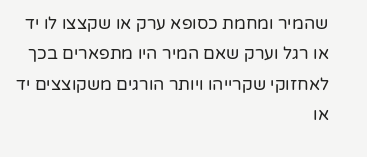שהמיר ומחמת כסופא ערק או שקצצו לו יד או רגל וערק שאם המיר היו מתפארים בכך לאחזוקי שקרייהו ויותר הורגים משקוצצים יד או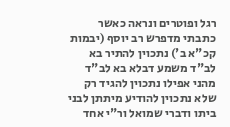רגל ופוטרים ונראה כאשר כתבתי מדפרש רב יוסף (יבמות קכ"א ב') נתכוין להתיר בא לב"ד משמע דבלא בא לב"ד מהני אפילו נתכוין להגיד רק שלא נתכוין להודיע מיתתן לבני ביתו ודברי שמואל ור"י אחד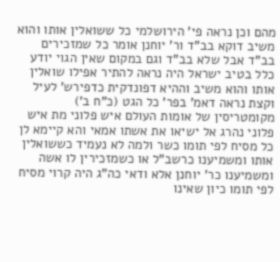מהם וכן נראה פי' הירושלמי כל ששואלין אותו והוא משיב דוקא בב"ד ור' יוחנן אומר כל שמזכירים בב"ד אבל שלא בב"ד וגם במקום שאין הגוי יודע כלל בטיב ישראל היה נראה להתיר אפילו שואלין אותו והוא משיב וההיא דפונדקית כדפירש' לעיל וקצת נראה דאמ' בפר' כל הגט (כ"ח ב') מקומטריסין של אומות העולם איש פלוני מת איש פלוני נהרג אל ישיאו את אשתו אמאי והא קיימא לן כל מסיח לפי תומו כשר ולמה לא נעמיד כששואלין אותו ומשמיענו כרשב"ל או כשמזכירין לו אשה ומשמיענו כר' יוחנן אלא ודאי כה"ג היה קרוי מסיח לפי תומו כיון שאינו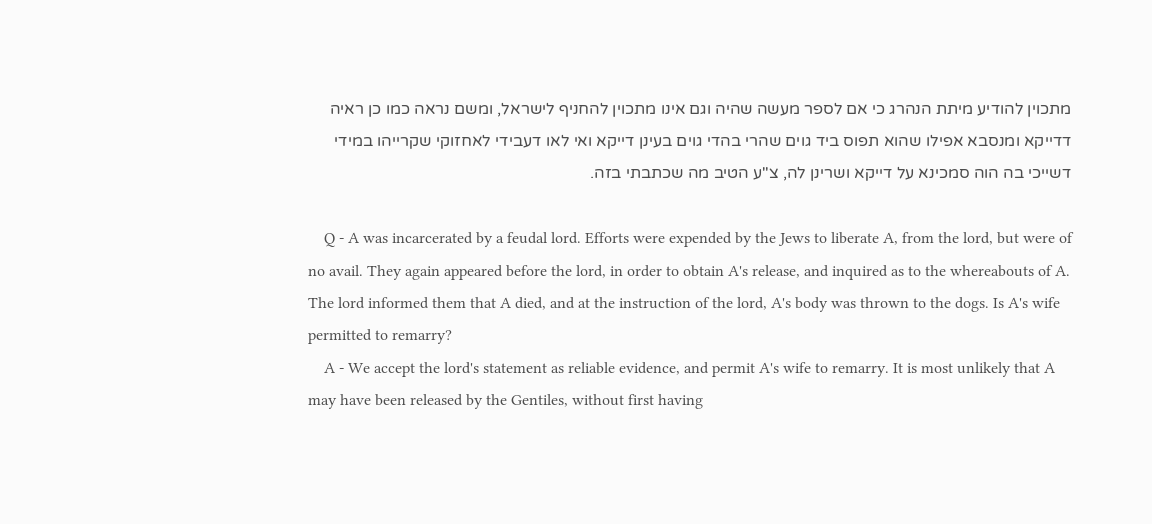מתכוין להודיע מיתת הנהרג כי אם לספר מעשה שהיה וגם אינו מתכוין להחניף לישראל, ומשם נראה כמו כן ראיה דדייקא ומנסבא אפילו שהוא תפוס ביד גוים שהרי בהדי גוים בעינן דייקא ואי לאו דעבידי לאחזוקי שקרייהו במידי דשייכי בה הוה סמכינא על דייקא ושרינן לה, צ"ע הטיב מה שכתבתי בזה.

    Q - A was incarcerated by a feudal lord. Efforts were expended by the Jews to liberate A, from the lord, but were of no avail. They again appeared before the lord, in order to obtain A's release, and inquired as to the whereabouts of A. The lord informed them that A died, and at the instruction of the lord, A's body was thrown to the dogs. Is A's wife permitted to remarry?
    A - We accept the lord's statement as reliable evidence, and permit A's wife to remarry. It is most unlikely that A may have been released by the Gentiles, without first having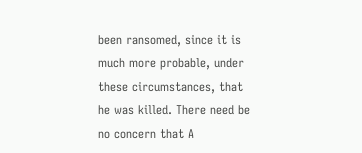been ransomed, since it is much more probable, under these circumstances, that he was killed. There need be no concern that A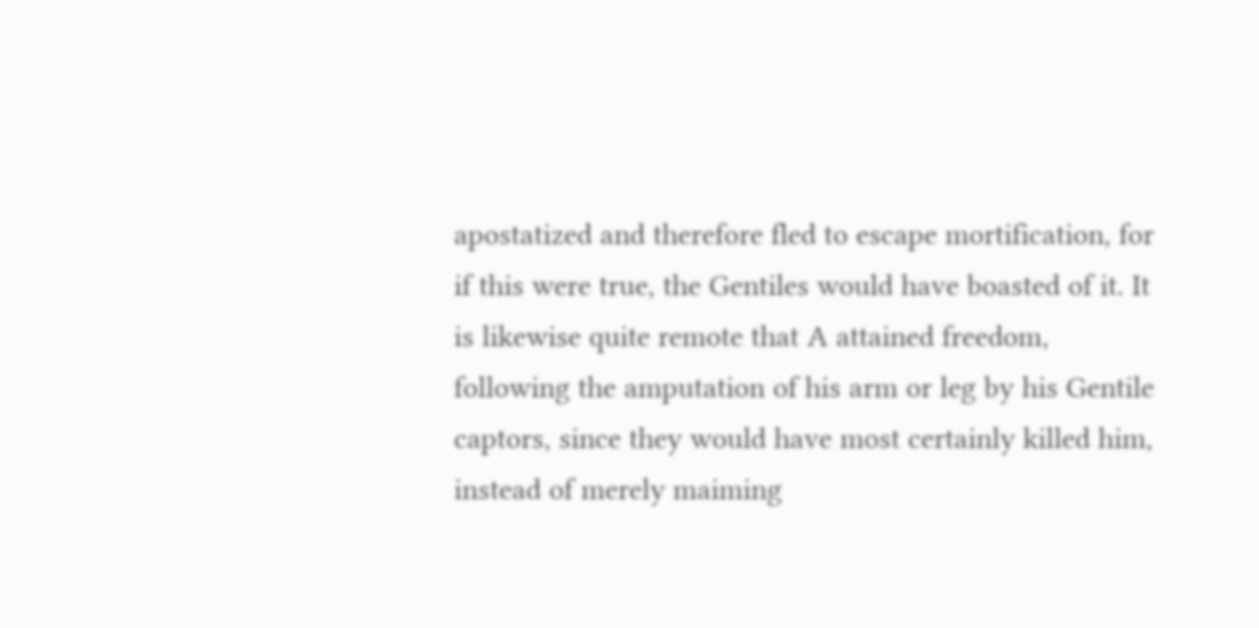apostatized and therefore fled to escape mortification, for if this were true, the Gentiles would have boasted of it. It is likewise quite remote that A attained freedom, following the amputation of his arm or leg by his Gentile captors, since they would have most certainly killed him, instead of merely maiming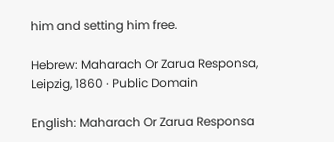him and setting him free.

Hebrew: Maharach Or Zarua Responsa, Leipzig, 1860 · Public Domain

English: Maharach Or Zarua Responsa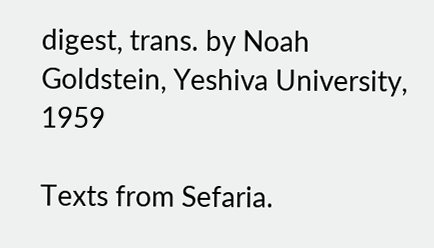digest, trans. by Noah Goldstein, Yeshiva University, 1959

Texts from Sefaria.